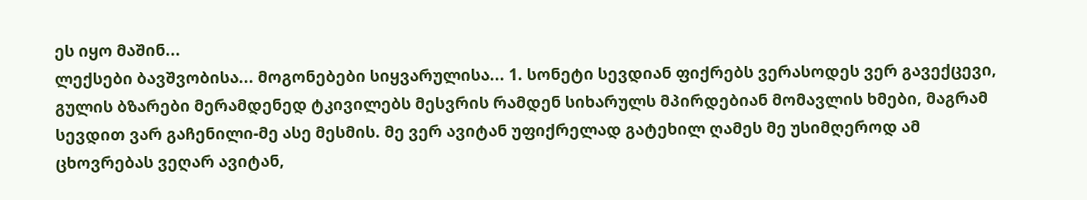ეს იყო მაშინ...
ლექსები ბავშვობისა... მოგონებები სიყვარულისა... 1. სონეტი სევდიან ფიქრებს ვერასოდეს ვერ გავექცევი, გულის ბზარები მერამდენედ ტკივილებს მესვრის რამდენ სიხარულს მპირდებიან მომავლის ხმები, მაგრამ სევდით ვარ გაჩენილი-მე ასე მესმის. მე ვერ ავიტან უფიქრელად გატეხილ ღამეს მე უსიმღეროდ ამ ცხოვრებას ვეღარ ავიტან,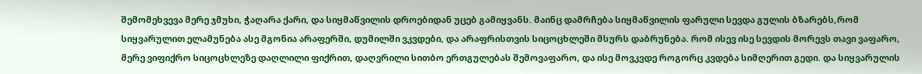შემომეხვევა მერე ჯმუხი, ჭაღარა ქარი, და სიყმაწვილის დროებიდან უცებ გამიყვანს. მაინც დამრჩება სიყმაწვილის ფარული სევდა გულის ბზარებს,რომ სიყვარულით ელამუნება ასე მგონია არაფერში, დუმილში ვკვდები, და არაფრისთვის სიცოცხლეში მსურს დაბრუნება. რომ ისევ ისე სევდის მორევს თავი ვაფარო, მერე ვიფიქრო სიცოცხლეზე დაღლილი ფიქრით, დაღვრილი სითბო ერთგულებას შემოვაფარო, და ისე მოვკვდე როგორც კვდება სიმღერით გედი. და სიყვარულის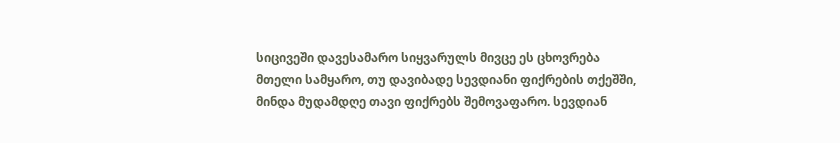სიცივეში დავესამარო სიყვარულს მივცე ეს ცხოვრება მთელი სამყარო, თუ დავიბადე სევდიანი ფიქრების თქეშში, მინდა მუდამდღე თავი ფიქრებს შემოვაფარო. სევდიან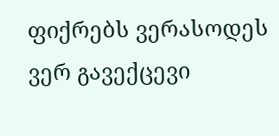ფიქრებს ვერასოდეს ვერ გავექცევი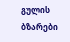გულის ბზარები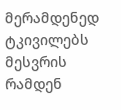მერამდენედ ტკივილებს მესვრის რამდენ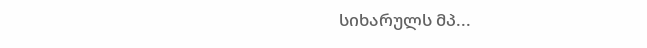სიხარულს მპ...